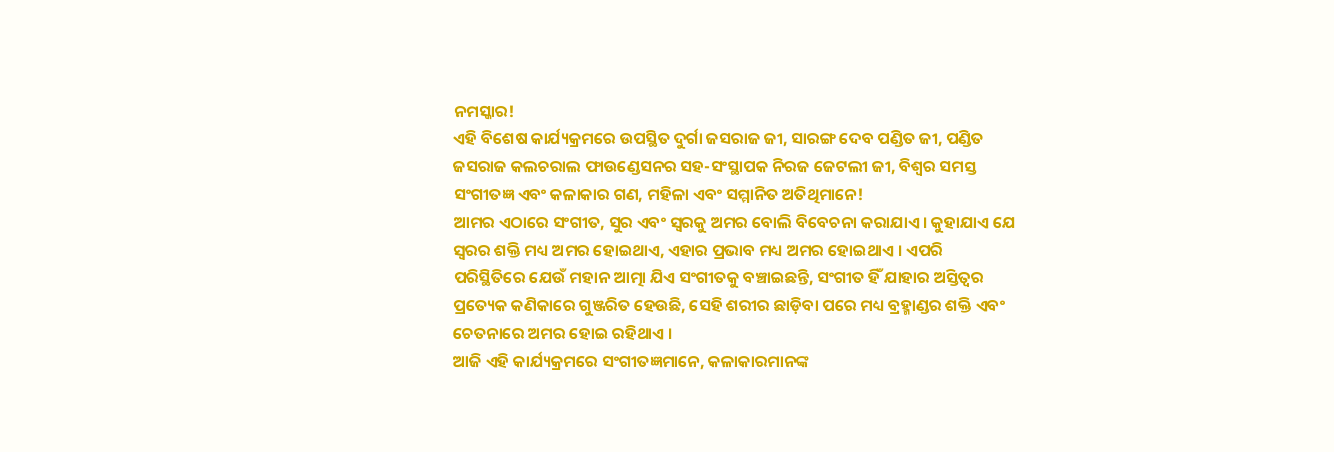ନମସ୍କାର!
ଏହି ବିଶେଷ କାର୍ଯ୍ୟକ୍ରମରେ ଉପସ୍ଥିତ ଦୁର୍ଗା ଜସରାଜ ଜୀ, ସାରଙ୍ଗ ଦେବ ପଣ୍ଡିତ ଜୀ, ପଣ୍ଡିତ ଜସରାଜ କଲଚରାଲ ଫାଉଣ୍ଡେସନର ସହ-ସଂସ୍ଥାପକ ନିରଜ ଜେଟଲୀ ଜୀ, ବିଶ୍ୱର ସମସ୍ତ ସଂଗୀତଜ୍ଞ ଏବଂ କଳାକାର ଗଣ, ମହିଳା ଏବଂ ସମ୍ମାନିତ ଅତିଥିମାନେ!
ଆମର ଏଠାରେ ସଂଗୀତ, ସୁର ଏବଂ ସ୍ୱରକୁ ଅମର ବୋଲି ବିବେଚନା କରାଯାଏ । କୁହାଯାଏ ଯେ ସ୍ୱରର ଶକ୍ତି ମଧ୍ୟ ଅମର ହୋଇଥାଏ, ଏହାର ପ୍ରଭାବ ମଧ୍ୟ ଅମର ହୋଇଥାଏ । ଏପରି ପରିସ୍ଥିତିରେ ଯେଉଁ ମହାନ ଆତ୍ମା ଯିଏ ସଂଗୀତକୁ ବଞ୍ଚାଇଛନ୍ତି, ସଂଗୀତ ହିଁ ଯାହାର ଅସ୍ତିତ୍ୱର ପ୍ରତ୍ୟେକ କଣିକାରେ ଗୁଞ୍ଜରିତ ହେଉଛି, ସେହି ଶରୀର ଛାଡ଼ିବା ପରେ ମଧ୍ୟ ବ୍ରହ୍ମାଣ୍ଡର ଶକ୍ତି ଏବଂ ଚେତନାରେ ଅମର ହୋଇ ରହିଥାଏ ।
ଆଜି ଏହି କାର୍ଯ୍ୟକ୍ରମରେ ସଂଗୀତଜ୍ଞମାନେ, କଳାକାରମାନଙ୍କ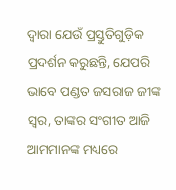ଦ୍ୱାରା ଯେଉଁ ପ୍ରସ୍ତୁତିଗୁଡ଼ିକ ପ୍ରଦର୍ଶନ କରୁଛନ୍ତି, ଯେପରି ଭାବେ ପଣ୍ଡତ ଜସରାଜ ଜୀଙ୍କ ସ୍ୱର, ତାଙ୍କର ସଂଗୀତ ଆଜି ଆମମାନଙ୍କ ମଧ୍ୟରେ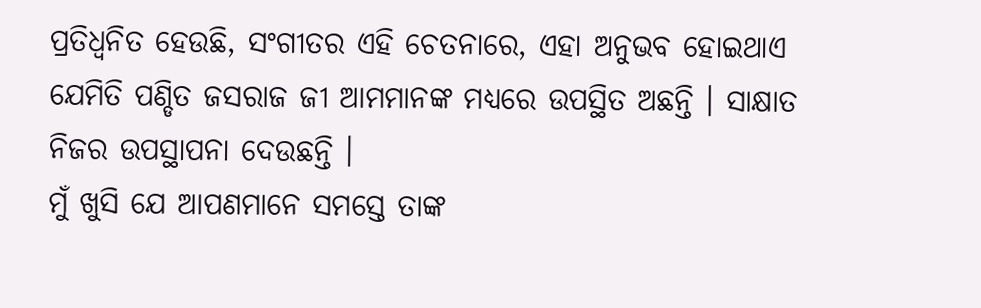ପ୍ରତିଧ୍ୱନିତ ହେଉଛି, ସଂଗୀତର ଏହି ଚେତନାରେ, ଏହା ଅନୁଭବ ହୋଇଥାଏ ଯେମିତି ପଣ୍ଡିତ ଜସରାଜ ଜୀ ଆମମାନଙ୍କ ମଧ୍ୟରେ ଉପସ୍ଥିତ ଅଛନ୍ତି । ସାକ୍ଷାତ ନିଜର ଉପସ୍ଥାପନା ଦେଉଛନ୍ତି ।
ମୁଁ ଖୁସି ଯେ ଆପଣମାନେ ସମସ୍ତେ ତାଙ୍କ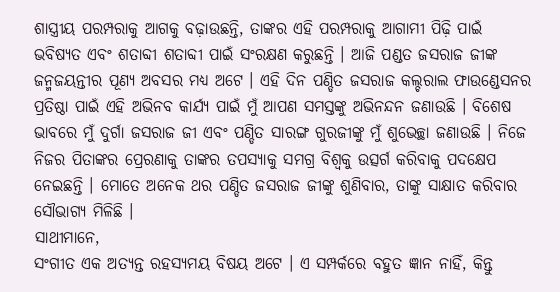ଶାସ୍ତ୍ରୀୟ ପରମ୍ପରାକୁ ଆଗକୁ ବଢ଼ାଉଛନ୍ତି, ତାଙ୍କର ଏହି ପରମ୍ପରାକୁ ଆଗାମୀ ପିଢ଼ି ପାଇଁ ଭବିଷ୍ୟତ ଏବଂ ଶତାବ୍ଦୀ ଶତାବ୍ଦୀ ପାଇଁ ସଂରକ୍ଷଣ କରୁଛନ୍ତି । ଆଜି ପଣ୍ଡତ ଜସରାଜ ଜୀଙ୍କ ଜନ୍ମଜୟନ୍ତୀର ପୂଣ୍ୟ ଅବସର ମଧ୍ୟ ଅଟେ । ଏହି ଦିନ ପଣ୍ଡିତ ଜସରାଜ କଲ୍ଚରାଲ ଫାଉଣ୍ଡେସନର ପ୍ରତିଷ୍ଠା ପାଇଁ ଏହି ଅଭିନବ କାର୍ଯ୍ୟ ପାଇଁ ମୁଁ ଆପଣ ସମସ୍ତଙ୍କୁ ଅଭିନନ୍ଦନ ଜଣାଉଛି । ବିଶେଷ ଭାବରେ ମୁଁ ଦୁର୍ଗା ଜସରାଜ ଜୀ ଏବଂ ପଣ୍ଡିତ ସାରଙ୍ଗ ଗୁରଜୀଙ୍କୁ ମୁଁ ଶୁଭେଚ୍ଛା ଜଣାଉଛି । ନିଜେ ନିଜର ପିତାଙ୍କର ପ୍ରେରଣାକୁ ତାଙ୍କର ତପସ୍ୟାକୁ ସମଗ୍ର ବିଶ୍ୱକୁ ଉତ୍ସର୍ଗ କରିବାକୁ ପଦକ୍ଷେପ ନେଇଛନ୍ତି । ମୋତେ ଅନେକ ଥର ପଣ୍ଡିତ ଜସରାଜ ଜୀଙ୍କୁ ଶୁଣିବାର, ତାଙ୍କୁ ସାକ୍ଷାତ କରିବାର ସୌଭାଗ୍ୟ ମିଳିଛି ।
ସାଥୀମାନେ,
ସଂଗୀତ ଏକ ଅତ୍ୟନ୍ତ ରହସ୍ୟମୟ ବିଷୟ ଅଟେ । ଏ ସମ୍ପର୍କରେ ବହୁତ ଜ୍ଞାନ ନାହିଁ, କିନ୍ତୁ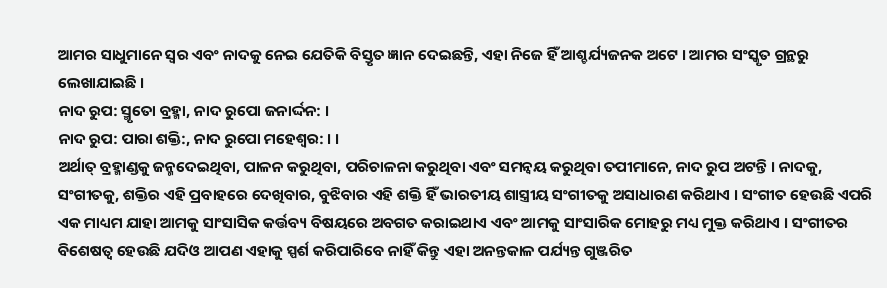ଆମର ସାଧୁମାନେ ସ୍ୱର ଏବଂ ନାଦକୁ ନେଇ ଯେତିକି ବିସ୍ତୃତ ଜ୍ଞାନ ଦେଇଛନ୍ତି, ଏହା ନିଜେ ହିଁ ଆଶ୍ଚର୍ଯ୍ୟଜନକ ଅଟେ । ଆମର ସଂସ୍କୃତ ଗ୍ରନ୍ଥରୁ ଲେଖାଯାଇଛି ।
ନାଦ ରୁପ: ସ୍ମୃତୋ ବ୍ରହ୍ମା, ନାଦ ରୁପୋ ଜନାର୍ଦ୍ଦନ: ।
ନାଦ ରୁପ: ପାରା ଶକ୍ତି:, ନାଦ ରୁପୋ ମହେଶ୍ୱର: । ।
ଅର୍ଥାତ୍ ବ୍ରହ୍ମାଣ୍ଡକୁ ଜନ୍ମଦେଇଥିବା, ପାଳନ କରୁଥିବା, ପରିଚାଳନା କରୁଥିବା ଏବଂ ସମନ୍ୱୟ କରୁଥିବା ତପୀମାନେ, ନାଦ ରୁପ ଅଟନ୍ତି । ନାଦକୁ, ସଂଗୀତକୁ, ଶକ୍ତିର ଏହି ପ୍ରବାହରେ ଦେଖିବାର, ବୁଝିବାର ଏହି ଶକ୍ତି ହିଁ ଭାରତୀୟ ଶାସ୍ତ୍ରୀୟ ସଂଗୀତକୁ ଅସାଧାରଣ କରିଥାଏ । ସଂଗୀତ ହେଉଛି ଏପରି ଏକ ମାଧ୍ୟମ ଯାହା ଆମକୁ ସାଂସାସିକ କର୍ତ୍ତବ୍ୟ ବିଷୟରେ ଅବଗତ କରାଇଥାଏ ଏବଂ ଆମକୁ ସାଂସାରିକ ମୋହରୁ ମଧ୍ୟ ମୁକ୍ତ କରିଥାଏ । ସଂଗୀତର ବିଶେଷତ୍ୱ ହେଉଛି ଯଦିଓ ଆପଣ ଏହାକୁ ସ୍ପର୍ଶ କରିପାରିବେ ନାହିଁ କିନ୍ତୁ ଏହା ଅନନ୍ତକାଳ ପର୍ଯ୍ୟନ୍ତ ଗୁଞ୍ଜରିତ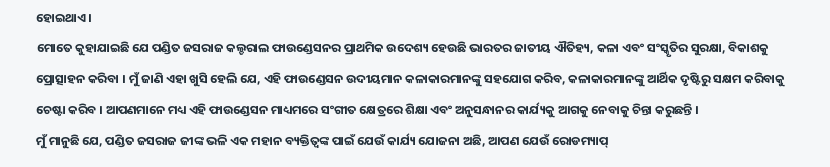ହୋଇଥାଏ ।
ମୋତେ କୁହାଯାଇଛି ଯେ ପଣ୍ଡିତ ଜସରାଜ କଲ୍ଚରାଲ ଫାଉଣ୍ଡେସନର ପ୍ରାଥମିକ ଉଦେଶ୍ୟ ହେଉଛି ଭାରତର ଜାତୀୟ ଐତିହ୍ୟ, କଳା ଏବଂ ସଂସ୍କୃତିର ସୁରକ୍ଷା, ବିକାଶକୁ ପ୍ରୋତ୍ସାହନ କରିବା । ମୁଁ ଜାଣି ଏହା ଖୁସି ହେଲି ଯେ, ଏହି ଫାଉଣ୍ଡେସନ ଉଦୀୟମାନ କଳାକାରମାନଙ୍କୁ ସହଯୋଗ କରିବ, କଳାକାରମାନଙ୍କୁ ଆର୍ଥିକ ଦୃଷ୍ଟିରୁ ସକ୍ଷମ କରିବାକୁ ଚେଷ୍ଟା କରିବ । ଆପଣମାନେ ମଧ୍ୟ ଏହି ଫାଉଣ୍ଡେସନ ମାଧ୍ୟମରେ ସଂଗୀତ କ୍ଷେତ୍ରରେ ଶିକ୍ଷା ଏବଂ ଅନୁସନ୍ଧାନର କାର୍ଯ୍ୟକୁ ଆଗକୁ ନେବାକୁ ଚିନ୍ତା କରୁଛନ୍ତି ।
ମୁଁ ମାନୁଛି ଯେ, ପଣ୍ଡିତ ଜସରାଜ ଜୀଙ୍କ ଭଳି ଏକ ମହାନ ବ୍ୟକ୍ତିତ୍ୱଙ୍କ ପାଇଁ ଯେଉଁ କାର୍ଯ୍ୟ ଯୋଜନା ଅଛି, ଆପଣ ଯେଉଁ ରୋଡମ୍ୟାପ୍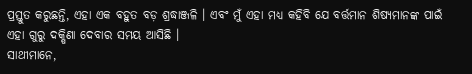ପ୍ରସ୍ତୁତ କରୁଛନ୍ତି, ଏହା ଏକ ବହୁତ ବଡ଼ ଶ୍ରଦ୍ଧାଞ୍ଜଳି । ଏବଂ ମୁଁ ଏହା ମଧ୍ୟ କହିବି ଯେ ବର୍ତ୍ତମାନ ଶିଷ୍ୟମାନଙ୍କ ପାଇଁ ଏହା ଗୁରୁ ଦକ୍ଷିଣା ଦେବାର ସମୟ ଆସିଛି ।
ସାଥୀମାନେ,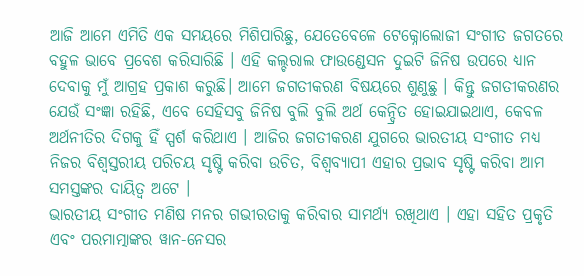ଆଜି ଆମେ ଏମିତି ଏକ ସମୟରେ ମିଶିପାରିଛୁ, ଯେତେବେଳେ ଟେକ୍ନୋଲୋଜୀ ସଂଗୀତ ଜଗତରେ ବହୁଳ ଭାବେ ପ୍ରବେଶ କରିସାରିଛି । ଏହି କଲ୍ଚରାଲ ଫାଉଣ୍ଡେସନ ଦୁଇଟି ଜିନିଷ ଉପରେ ଧ୍ୟାନ ଦେବାକୁ ମୁଁ ଆଗ୍ରହ ପ୍ରକାଶ କରୁଛି। ଆମେ ଜଗତୀକରଣ ବିଷୟରେ ଶୁଣୁଛୁ । କିନ୍ତୁ ଜଗତୀକରଣର ଯେଉଁ ସଂଜ୍ଞା ରହିଛି, ଏବେ ସେହିସବୁ ଜିନିଷ ବୁଲି ବୁଲି ଅର୍ଥ କେନ୍ଦ୍ରିତ ହୋଇଯାଇଥାଏ, କେବଳ ଅର୍ଥନୀତିର ଦିଗକୁ ହିଁ ସ୍ପର୍ଶ କରିଥାଏ । ଆଜିର ଜଗତୀକରଣ ଯୁଗରେ ଭାରତୀୟ ସଂଗୀତ ମଧ୍ୟ ନିଜର ବିଶ୍ୱସ୍ତରୀୟ ପରିଚୟ ସୃଷ୍ଟି କରିବା ଉଚିତ, ବିଶ୍ୱବ୍ୟାପୀ ଏହାର ପ୍ରଭାବ ସୃଷ୍ଟି କରିବା ଆମ ସମସ୍ତଙ୍କର ଦାୟିତ୍ୱ ଅଟେ ।
ଭାରତୀୟ ସଂଗୀତ ମଣିଷ ମନର ଗଭୀରତାକୁ କରିବାର ସାମର୍ଥ୍ୟ ରଖିଥାଏ । ଏହା ସହିତ ପ୍ରକୃତି ଏବଂ ପରମାତ୍ମାଙ୍କର ୱାନ-ନେସର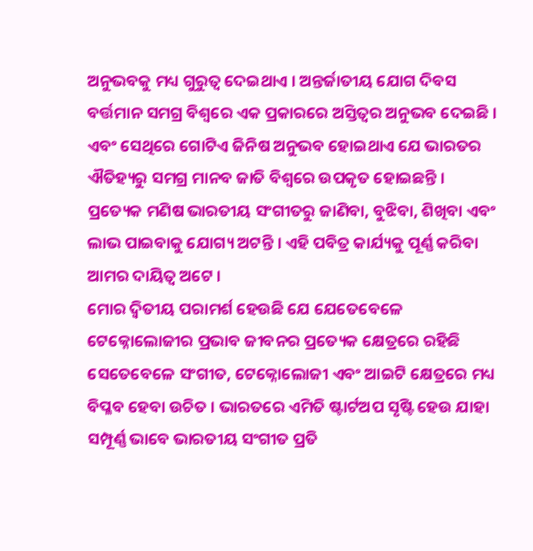ଅନୁଭବକୁ ମଧ୍ୟ ଗୁରୁତ୍ୱ ଦେଇଥାଏ । ଅନ୍ତର୍ଜାତୀୟ ଯୋଗ ଦିବସ ବର୍ତ୍ତମାନ ସମଗ୍ର ବିଶ୍ୱରେ ଏକ ପ୍ରକାରରେ ଅସ୍ତିତ୍ୱର ଅନୁଭବ ଦେଇଛି । ଏବଂ ସେଥିରେ ଗୋଟିଏ ଜିନିଷ ଅନୁଭବ ହୋଇଥାଏ ଯେ ଭାରତର ଐତିହ୍ୟରୁ ସମଗ୍ର ମାନବ ଜାତି ବିଶ୍ୱରେ ଉପକୃତ ହୋଇଛନ୍ତି । ପ୍ରତ୍ୟେକ ମଣିଷ ଭାରତୀୟ ସଂଗୀତରୁ ଜାଣିବା, ବୁଝିବା, ଶିଖିବା ଏବଂ ଲାଭ ପାଇବାକୁ ଯୋଗ୍ୟ ଅଟନ୍ତି । ଏହି ପବିତ୍ର କାର୍ଯ୍ୟକୁ ପୂର୍ଣ୍ଣ କରିବା ଆମର ଦାୟିତ୍ୱ ଅଟେ ।
ମୋର ଦ୍ୱିତୀୟ ପରାମର୍ଶ ହେଉଛି ଯେ ଯେତେବେଳେ ଟେକ୍ନୋଲୋଜୀର ପ୍ରଭାବ ଜୀବନର ପ୍ରତ୍ୟେକ କ୍ଷେତ୍ରରେ ରହିଛି ସେତେବେଳେ ସଂଗୀତ, ଟେକ୍ନୋଲୋଜୀ ଏବଂ ଆଇଟି କ୍ଷେତ୍ରରେ ମଧ୍ୟ ବିପ୍ଳବ ହେବା ଉଚିତ । ଭାରତରେ ଏମିତି ଷ୍ଟାର୍ଟଅପ ସୃଷ୍ଟି ହେଉ ଯାହା ସମ୍ପୂର୍ଣ୍ଣ ଭାବେ ଭାରତୀୟ ସଂଗୀତ ପ୍ରତି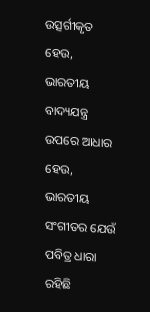ଉତ୍ସର୍ଗୀକୃତ ହେଉ, ଭାରତୀୟ ବାଦ୍ୟଯନ୍ତ୍ର ଉପରେ ଆଧାର ହେଉ, ଭାରତୀୟ ସଂଗୀତର ଯେଉଁ ପବିତ୍ର ଧାରା ରହିଛି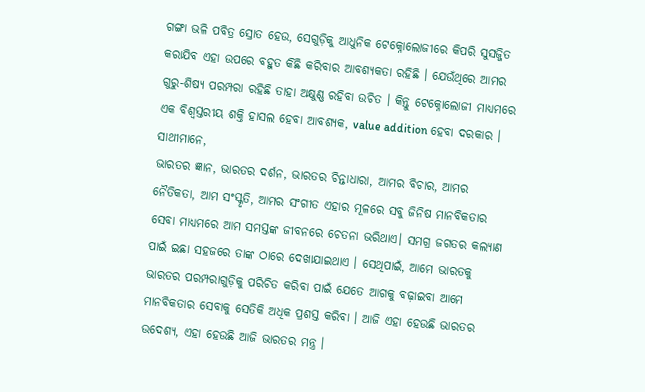ଗଙ୍ଗା ଭଳି ପବିତ୍ର ସ୍ରୋତ ହେଉ, ସେଗୁଡ଼ିକୁ ଆଧୁନିକ ଟେକ୍ନୋଲୋଜୀରେ କିପରି ସୁସଜ୍ଜିତ କରାଯିବ ଏହା ଉପରେ ବହୁତ କିଛି କରିବାର ଆବଶ୍ୟକତା ରହିଛି । ଯେଉଁଥିରେ ଆମର ଗୁରୁ-ଶିଷ୍ୟ ପରମ୍ପରା ରହିଛି ତାହା ଅକ୍ଷୁଣ୍ଣ ରହିବା ଉଚିତ । କିନ୍ତୁ ଟେକ୍ନୋଲୋଜୀ ମାଧ୍ୟମରେ ଏକ ବିଶ୍ୱସ୍ତରୀୟ ଶକ୍ତି ହାସଲ ହେବା ଆବଶ୍ୟକ, value addition ହେବା ଦରକାର ।
ସାଥୀମାନେ,
ଭାରତର ଜ୍ଞାନ, ଭାରତର ଦର୍ଶନ, ଭାରତର ଚିନ୍ତାଧାରା, ଆମର ବିଚାର, ଆମର ନୈତିକତା, ଆମ ସଂସ୍କୃତି, ଆମର ସଂଗୀତ ଏହାର ମୂଳରେ ସବୁ ଜିନିଷ ମାନବିକତାର ସେବା ମାଧ୍ୟମରେ ଆମ ସମସ୍ତଙ୍କ ଜୀବନରେ ଚେତନା ଭରିଥାଏ। ସମଗ୍ର ଜଗତର କଲ୍ୟାଣ ପାଇଁ ଇଛା ସହଜରେ ତାଙ୍କ ଠାରେ ଦେଖାଯାଇଥାଏ । ସେଥିପାଇଁ, ଆମେ ଭାରତକୁ ଭାରତର ପରମ୍ପରାଗୁଡ଼ିକୁ ପରିଚିତ କରିବା ପାଇଁ ଯେତେ ଆଗକୁ ବଢ଼ାଇବା ଆମେ ମାନବିକତାର ସେବାକୁ ସେତିକି ଅଧିକ ପ୍ରଶସ୍ତ କରିବା । ଆଜି ଏହା ହେଉଛି ଭାରତର ଉଦେଶ୍ୟ, ଏହା ହେଉଛି ଆଜି ଭାରତର ମନ୍ତ୍ର ।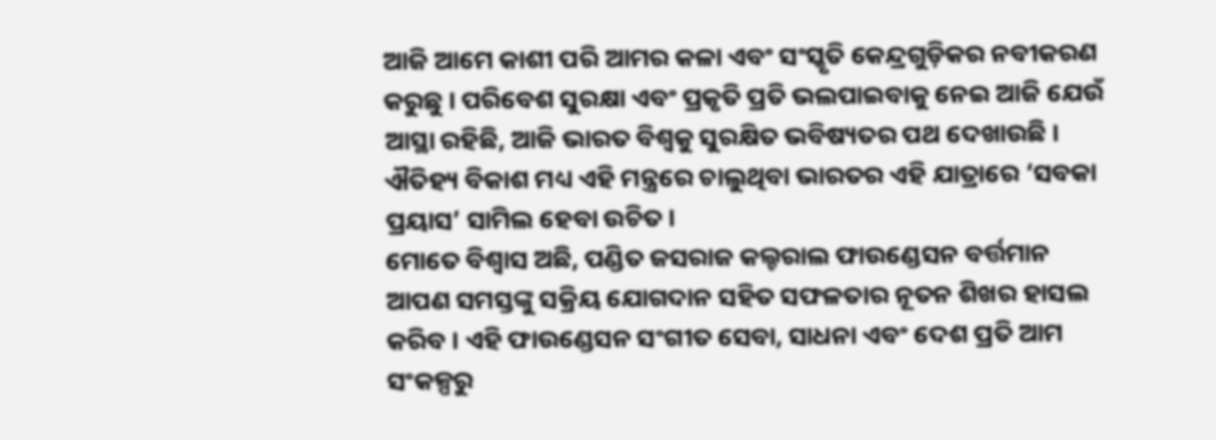ଆଜି ଆମେ କାଶୀ ପରି ଆମର କଳା ଏବଂ ସଂସ୍କୃତି କେନ୍ଦ୍ରଗୁଡ଼ିକର ନବୀକରଣ କରୁଛୁ । ପରିବେଶ ସୁରକ୍ଷା ଏବଂ ପ୍ରକୃତି ପ୍ରତି ଭଲପାଇବାକୁ ନେଇ ଆଜି ଯେଉଁ ଆସ୍ଥା ରହିଛି, ଆଜି ଭାରତ ବିଶ୍ୱକୁ ସୁରକ୍ଷିତ ଭବିଷ୍ୟତର ପଥ ଦେଖାଉଛି । ଐତିହ୍ୟ ବିକାଶ ମଧ୍ୟ ଏହି ମନ୍ତ୍ରରେ ଚାଲୁଥିବା ଭାରତର ଏହି ଯାତ୍ରାରେ ‘ସବକା ପ୍ରୟାସ’ ସାମିଲ ହେବା ଉଚିତ ।
ମୋତେ ବିଶ୍ୱାସ ଅଛି, ପଣ୍ଡିତ ଜସରାଜ କଲ୍ଚରାଲ ଫାଉଣ୍ଡେସନ ବର୍ତ୍ତମାନ ଆପଣ ସମସ୍ତଙ୍କୁ ସକ୍ରିୟ ଯୋଗଦାନ ସହିତ ସଫଳତାର ନୂତନ ଶିଖର ହାସଲ କରିବ । ଏହି ଫାଉଣ୍ଡେସନ ସଂଗୀତ ସେବା, ସାଧନା ଏବଂ ଦେଶ ପ୍ରତି ଆମ ସଂକଳ୍ପରୁ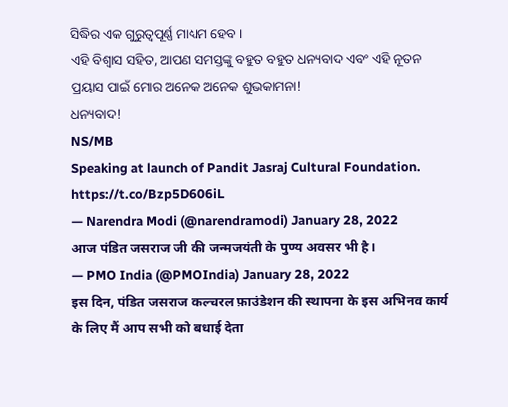ସିଦ୍ଧିର ଏକ ଗୁରୁତ୍ୱପୂର୍ଣ୍ଣ ମାଧ୍ୟମ ହେବ ।
ଏହି ବିଶ୍ୱାସ ସହିତ, ଆପଣ ସମସ୍ତଙ୍କୁ ବହୁତ ବହୁତ ଧନ୍ୟବାଦ ଏବଂ ଏହି ନୂତନ ପ୍ରୟାସ ପାଇଁ ମୋର ଅନେକ ଅନେକ ଶୁଭକାମନା!
ଧନ୍ୟବାଦ!
NS/MB
Speaking at launch of Pandit Jasraj Cultural Foundation. https://t.co/Bzp5D606iL
— Narendra Modi (@narendramodi) January 28, 2022
आज पंडित जसराज जी की जन्मजयंती के पुण्य अवसर भी है।
— PMO India (@PMOIndia) January 28, 2022
इस दिन, पंडित जसराज कल्चरल फ़ाउंडेशन की स्थापना के इस अभिनव कार्य के लिए मैं आप सभी को बधाई देता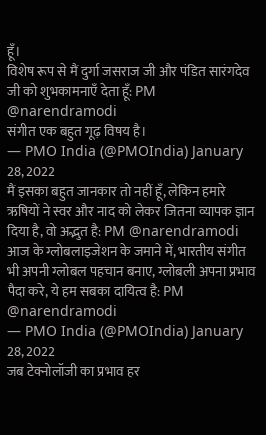हूँ।
विशेष रूप से मैं दुर्गा जसराज जी और पंडित सारंगदेव जी को शुभकामनाएँ देता हूँ: PM @narendramodi
संगीत एक बहुत गूढ़ विषय है।
— PMO India (@PMOIndia) January 28, 2022
मैं इसका बहुत जानकार तो नहीं हूँ, लेकिन हमारे ऋषियों ने स्वर और नाद को लेकर जितना व्यापक ज्ञान दिया है, वो अद्भुत है: PM @narendramodi
आज के ग्लोबलाइजेशन के जमाने में, भारतीय संगीत भी अपनी ग्लोबल पहचान बनाए, ग्लोबली अपना प्रभाव पैदा करे, ये हम सबका दायित्व है: PM @narendramodi
— PMO India (@PMOIndia) January 28, 2022
जब टेक्नोलॉजी का प्रभाव हर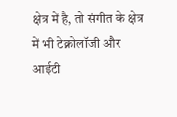क्षेत्र में है, तो संगीत के क्षेत्र में भी टेक्नोलॉजी और आईटी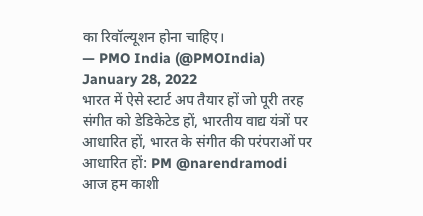का रिवॉल्यूशन होना चाहिए।
— PMO India (@PMOIndia) January 28, 2022
भारत में ऐसे स्टार्ट अप तैयार हों जो पूरी तरह संगीत को डेडिकेटेड हों, भारतीय वाद्य यंत्रों पर आधारित हों, भारत के संगीत की परंपराओं पर आधारित हों: PM @narendramodi
आज हम काशी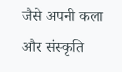जैसे अपनी कला और संस्कृति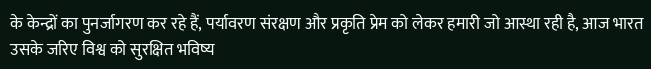के केन्द्रों का पुनर्जागरण कर रहे हैं, पर्यावरण संरक्षण और प्रकृति प्रेम को लेकर हमारी जो आस्था रही है, आज भारत उसके जरिए विश्व को सुरक्षित भविष्य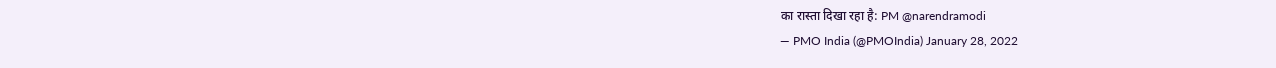का रास्ता दिखा रहा है: PM @narendramodi
— PMO India (@PMOIndia) January 28, 2022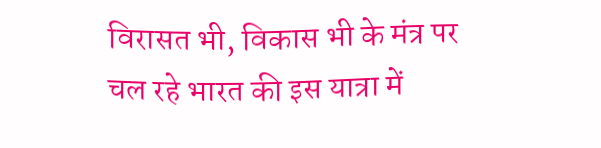विरासत भी, विकास भी के मंत्र पर चल रहे भारत की इस यात्रा में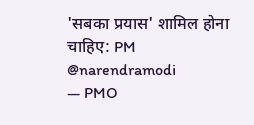'सबका प्रयास' शामिल होना चाहिए: PM @narendramodi
— PMO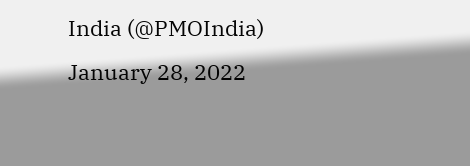India (@PMOIndia) January 28, 2022